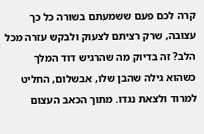קרה לכם פעם ששמעתם בשורה כל כך עצובה, שרק רציתם לצעוק ולבקש עזרה מכל הלב? זה בדיוק מה שהרגיש דוד המלך כשהוא גילה שהבן שלו, אבשלום, החליט למרוד ולצאת נגדו. מתוך הכאב העצום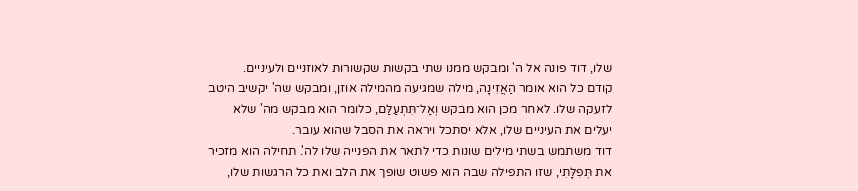שלו, דוד פונה אל ה' ומבקש ממנו שתי בקשות שקשורות לאוזניים ולעיניים.
קודם כל הוא אומר הַאֲזִינָה, מילה שמגיעה מהמילה אוזן, ומבקש שה' יקשיב היטב לזעקה שלו. לאחר מכן הוא מבקש וְאַל־תִּתְעַלַּם, כלומר הוא מבקש מה' שלא יעלים את העיניים שלו, אלא יסתכל ויראה את הסבל שהוא עובר.
דוד משתמש בשתי מילים שונות כדי לתאר את הפנייה שלו לה'. תחילה הוא מזכיר את תְּפִלָּתִי, שזו התפילה שבה הוא פשוט שופך את הלב ואת כל הרגשות שלו,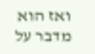ואז הוא מדבר על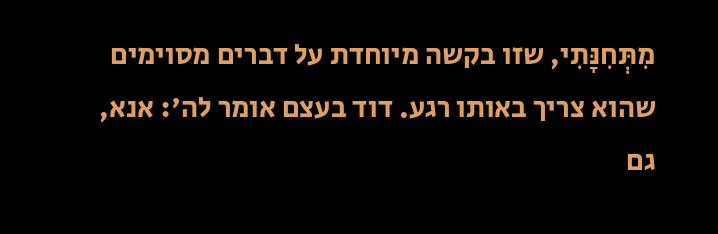מִתְּחִנָּתִי, שזו בקשה מיוחדת על דברים מסוימים שהוא צריך באותו רגע. דוד בעצם אומר לה': אנא, גם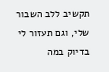תקשיב ללב השבור שלי, וגם תעזור לי בדיוק במה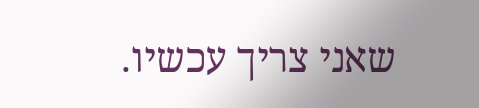שאני צריך עכשיו.